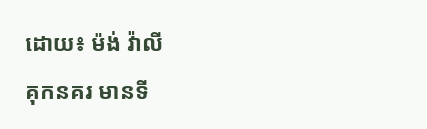ដោយ៖ ម៉ង់ វ៉ាលី
គុកនគរ មានទី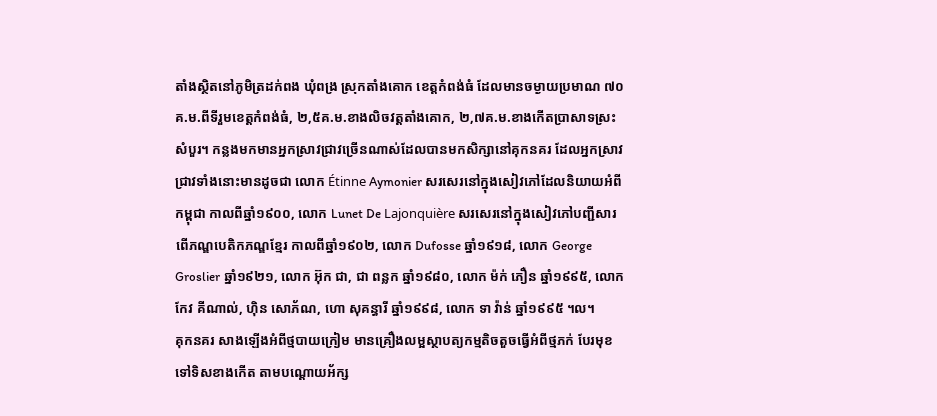តាំងស្ថិតនៅភូមិត្រដក់ពង ឃុំពង្រ ស្រុកតាំងគោក ខេត្តកំពង់ធំ ដែលមានចម្ងាយប្រមាណ ៧០ គ.ម.ពីទីរួមខេត្តកំពង់ធំ, ២,៥គ.ម.ខាងលិចវត្តតាំងគោក, ២,៧គ.ម.ខាងកើតប្រាសាទស្រះសំបួរ។ កន្លងមកមានអ្នកស្រាវជ្រាវច្រើនណាស់ដែលបានមកសិក្សានៅគុកនគរ ដែលអ្នកស្រាវជ្រាវទាំងនោះមានដូចជា លោក Étinne Aymonier សរសេរនៅក្នុងសៀវភៅដែលនិយាយអំពីកម្ពុជា កាលពីឆ្នាំ១៩០០, លោក Lunet De Lajonquière សរសេរនៅក្នុងសៀវភៅបញ្ជីសារពើភណ្ឌបេតិកភណ្ឌខ្មែរ កាលពីឆ្នាំ១៩០២, លោក Dufosse ឆ្នាំ១៩១៨, លោក George Groslier ឆ្នាំ១៩២១, លោក អ៊ុក ជា, ជា ពន្លក ឆ្នាំ១៩៨០, លោក ម៉ក់ ភឿន ឆ្នាំ១៩៩៥, លោក កែវ គីណាល់, ហ៊ិន សោភ័ណ, ហោ សុគន្ធារី ឆ្នាំ១៩៩៨, លោក ទា វ៉ាន់ ឆ្នាំ១៩៩៥ ។ល។
គុកនគរ សាងឡើងអំពីថ្មបាយក្រៀម មានគ្រឿងលម្អស្ថាបត្យកម្មតិចតួចធ្វើអំពីថ្មភក់ បែរមុខទៅទិសខាងកើត តាមបណ្តោយអ័ក្ស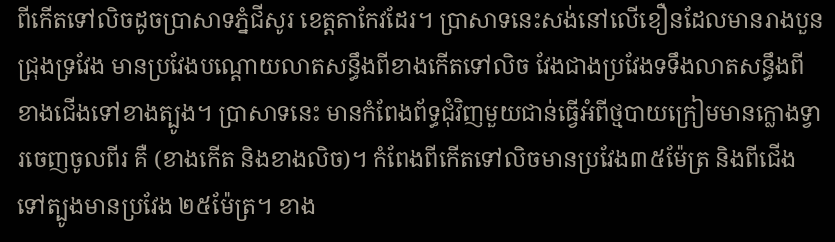ពីកើតទៅលិចដូចប្រាសាទភ្នំជីសូរ ខេត្តតាកែវដែរ។ ប្រាសាទនេះសង់នៅលើខឿនដែលមានរាងបួនជ្រុងទ្រវែង មានប្រវែងបណ្តោយលាតសន្ធឹងពីខាងកើតទៅលិច វែងជាងប្រវែងទទឹងលាតសន្ធឹងពីខាងជើងទៅខាងត្បូង។ ប្រាសាទនេះ មានកំពែងព័ទ្ធជុំវិញមួយជាន់ធ្វើអំពីថ្មបាយក្រៀមមានក្លោងទ្វារចេញចូលពីរ គឺ (ខាងកើត និងខាងលិច)។ កំពែងពីកើតទៅលិចមានប្រវែង៣៥ម៉ែត្រ និងពីជើងទៅត្បូងមានប្រវែង ២៥ម៉ែត្រ។ ខាង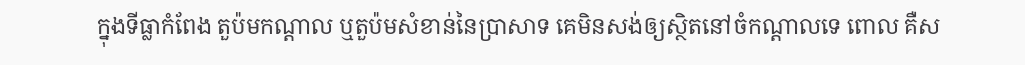ក្នុងទីធ្លាកំពែង តួប៉មកណ្តាល ឬតួប៉មសំខាន់នៃប្រាសាទ គេមិនសង់ឲ្យស្ថិតនៅចំកណ្តាលទេ ពោល គឺស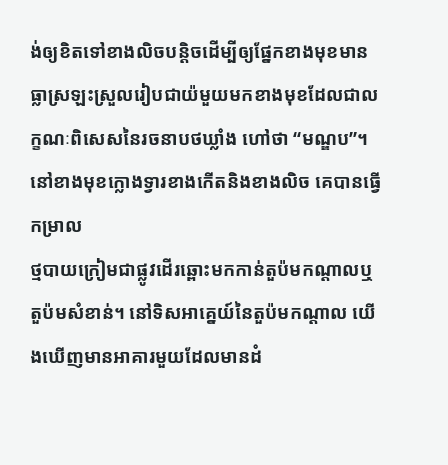ង់ឲ្យខិតទៅខាងលិចបន្តិចដើម្បីឲ្យផ្នែកខាងមុខមានធ្លាស្រឡះស្រួលរៀបជាយ៉មួយមកខាងមុខដែលជាលក្ខណៈពិសេសនៃរចនាបថឃ្លាំង ហៅថា “មណ្ឌប”។ នៅខាងមុខក្លោងទ្វារខាងកើតនិងខាងលិច គេបានធ្វើកម្រាល
ថ្មបាយក្រៀមជាផ្លូវដើរឆ្ពោះមកកាន់តួប៉មកណ្តាលឬតួប៉មសំខាន់។ នៅទិសអាគ្នេយ៍នៃតួប៉មកណ្តាល យើងឃើញមានអាគារមួយដែលមានដំ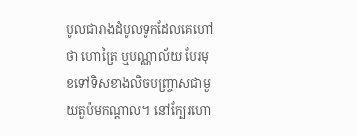បូលជារាងដំបូលទូកដែលគេហៅថា ហោត្រៃ ឬបណ្ណាល័យ បែរមុខទៅទិសខាងលិចបញ្រ្ចាសជាមួយតួប៉មកណ្តាល។ នៅក្បែរហោ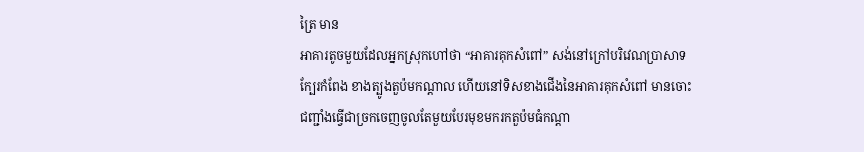ត្រៃ មាន
អាគារតូចមួយដែលអ្នកស្រុកហៅថា “អាគារគុកសំពៅ” សង់នៅក្រៅបរិវេណប្រាសាទក្បែរកំពែង ខាងត្បូងតួប៉មកណ្តាល ហើយនៅទិសខាងជើងនៃអាគារគុកសំពៅ មានចោះជញ្ជាំងធ្វើជាច្រកចេញចូលតែមួយបែរមុខមករកតួប៉មធំកណ្តា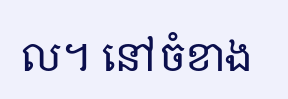ល។ នៅចំខាង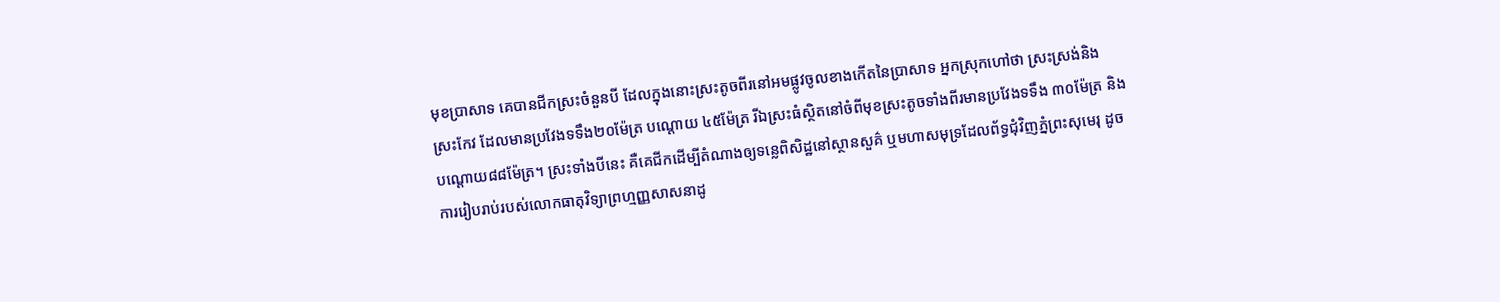មុខប្រាសាទ គេបានជីកស្រះចំនួនបី ដែលក្នុងនោះស្រះតូចពីរនៅអមផ្លូវចូលខាងកើតនៃប្រាសាទ អ្នកស្រុកហៅថា ស្រះស្រង់និង ស្រះកែវ ដែលមានប្រវែងទទឹង២០ម៉ែត្រ បណ្តោយ ៤៥ម៉ែត្រ រីឯស្រះធំស្ថិតនៅចំពីមុខស្រះតូចទាំងពីរមានប្រវែងទទឹង ៣០ម៉ែត្រ និងបណ្តោយ៨៨ម៉ែត្រ។ ស្រះទាំងបីនេះ គឺគេជីកដើម្បីតំណាងឲ្យទន្លេពិសិដ្ឋនៅស្ថានសួគ៌ ឬមហាសមុទ្រដែលព័ទ្ធជុំវិញភ្នំព្រះសុមេរុ ដូចការរៀបរាប់របស់លោកធាតុវិទ្យាព្រហ្មញ្ញសាសនាដូ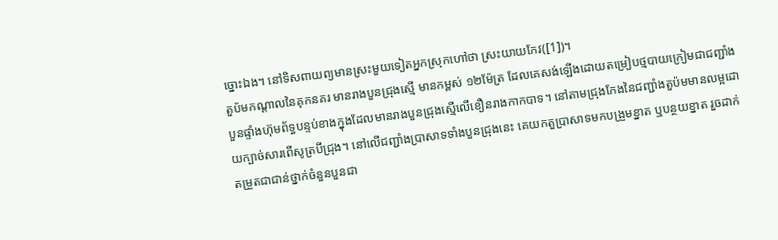ច្នោះឯង។ នៅទិសពាយព្យមានស្រះមួយទៀតអ្នកស្រុកហៅថា ស្រះយាយកែវ([1])។
តួប៉មកណ្តាលនៃគុកនគរ មានរាងបួនជ្រុងស្មើ មានកម្ពស់ ១២ម៉ែត្រ ដែលគេសង់ឡើងដោយតម្រៀបថ្មបាយក្រៀមជាជញ្ជាំងបួនផ្ទាំងហ៊ុមព័ទ្ធបន្ទប់ខាងក្នុងដែលមានរាងបួនជ្រុងស្មើលើខឿនរាងកាកបាទ។ នៅតាមជ្រុងកែងនៃជញ្ជាំងតួប៉មមានលម្អដោយក្បាច់សារពើសូត្របីជ្រុង។ នៅលើជញ្ជាំងប្រាសាទទាំងបួនជ្រុងនេះ គេយកតួប្រាសាទមកបង្រួមខ្នាត ឬបន្ថយខ្នាត រួចដាក់តម្រួតជាជាន់ថ្នាក់ចំនួនបួនជា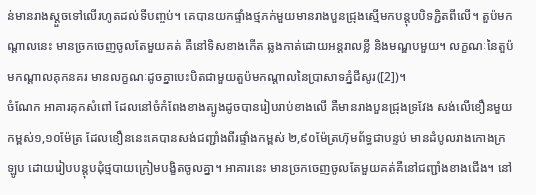ន់មានរាងស្តួចទៅលើរហូតដល់ទីបញ្ចប់។ គេបានយកផ្ទាំងថ្មភក់មួយមានរាងបួនជ្រុងស្មើមកបន្តុបបិទភ្ជិតពីលើ។ តួប៉មកណ្តាលនេះ មានច្រកចេញចូលតែមួយគត់ គឺនៅទិសខាងកើត ឆ្លងកាត់ដោយអន្តរាលខ្លី និងមណ្ឌបមួយ។ លក្ខណៈនៃតួប៉មកណ្តាលគុកនគរ មានលក្ខណៈដូចគ្នាបេះបិតជាមួយតួប៉មកណ្តាលនៃប្រាសាទភ្នំជីសូរ([2])។
ចំណែក អាគារគុកសំពៅ ដែលនៅចំកំពែងខាងត្បូងដូចបានរៀបរាប់ខាងលើ គឺមានរាងបួនជ្រុងទ្រវែង សង់លើខឿនមួយកម្ពស់១,១០ម៉ែត្រ ដែលខឿននេះគេបានសង់ជញ្ជាំងពីរផ្ទាំងកម្ពស់ ២,៩០ម៉ែត្រហ៊ុមព័ទ្ធជាបន្ទប់ មានដំបូលរាងកោងក្រឡូប ដោយរៀបបន្តុបដុំថ្មបាយក្រៀមបង្ខិតចូលគ្នា។ អាគារនេះ មានច្រកចេញចូលតែមួយគត់គឺនៅជញ្ជាំងខាងជើង។ នៅ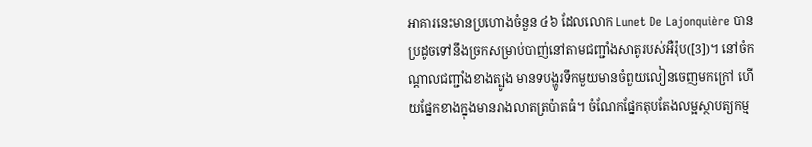អាគារនេះមានប្រហោងចំនួន ៤៦ ដែលលោក Lunet De Lajonquière បានប្រដូចទៅនឹងច្រកសម្រាប់បាញ់នៅតាមជញ្ជាំងសាតូរបស់អឺរ៉ុប([3])។ នៅចំកណ្តាលជញ្ជាំងខាងត្បូង មានទបង្ហូរទឹកមួយមានចំពួយលៀនចេញមកក្រៅ ហើយផ្នែកខាងក្នុងមានរាងលាតត្រប៉ាតធំ។ ចំណែកផ្នែកតុបតែងលម្អស្ថាបត្យកម្ម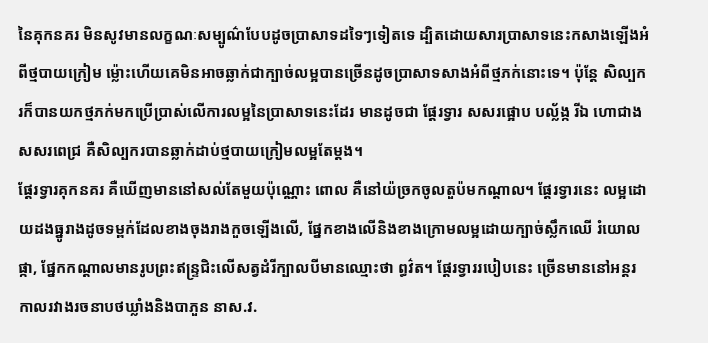នៃគុកនគរ មិនសូវមានលក្ខណៈសម្បូណ៌បែបដូចប្រាសាទដទៃៗទៀតទេ ដ្បិតដោយសារប្រាសាទនេះកសាងឡើងអំពីថ្មបាយក្រៀម ម្ល៉ោះហើយគេមិនអាចឆ្លាក់ជាក្បាច់លម្អបានច្រើនដូចប្រាសាទសាងអំពីថ្មភក់នោះទេ។ ប៉ុន្តែ សិល្បករក៏បានយកថ្មភក់មកប្រើប្រាស់លើការលម្អនៃប្រាសាទនេះដែរ មានដូចជា ផ្តែរទ្វារ សសរផ្អោប បល្ល័ង្ក រីឯ ហោជាង សសរពេជ្រ គឺសិល្បករបានឆ្លាក់ដាប់ថ្មបាយក្រៀមលម្អតែម្តង។
ផ្តែរទ្វារគុកនគរ គឺឃើញមាននៅសល់តែមួយប៉ុណ្ណោះ ពោល គឺនៅយ៉ច្រកចូលតួប៉មកណ្តាល។ ផ្តែរទ្វារនេះ លម្អដោយដងធ្នូរាងដូចទម្ពក់ដែលខាងចុងរាងកួចឡើងលើ, ផ្នែកខាងលើនិងខាងក្រោមលម្អដោយក្បាច់ស្លឹកឈើ រំយោលផ្កា, ផ្នែកកណ្តាលមានរូបព្រះឥន្រ្ទជិះលើសត្វដំរីក្បាលបីមានឈ្មោះថា ព្ធវ៌ត។ ផ្តែរទ្វាររបៀបនេះ ច្រើនមាននៅអន្តរកាលរវាងរចនាបថឃ្លាំងនិងបាភួន នាស.វ.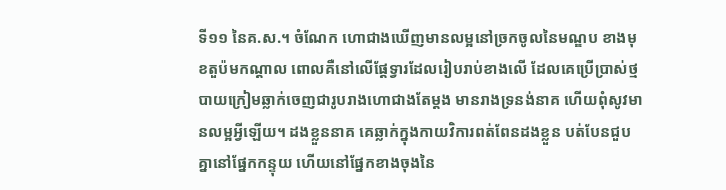ទី១១ នៃគ.ស.។ ចំណែក ហោជាងឃើញមានលម្អនៅច្រកចូលនៃមណ្ឌប ខាងមុខតួប៉មកណ្តាល ពោលគឺនៅលើផ្តែទ្វារដែលរៀបរាប់ខាងលើ ដែលគេប្រើប្រាស់ថ្មបាយក្រៀមឆ្លាក់ចេញជារូបរាងហោជាងតែម្តង មានរាងទ្រនង់នាគ ហើយពុំសូវមានលម្អអ្វីឡើយ។ ដងខ្លួននាគ គេឆ្លាក់ក្នុងកាយវិការពត់ពែនដងខ្លួន បត់បែនជួបគ្នានៅផ្នែកកន្ទុយ ហើយនៅផ្នែកខាងចុងនៃ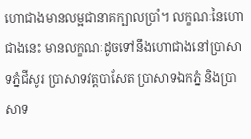ហោជាងមានលម្អជានាគក្បាលប្រាំ។ លក្ខណៈនៃហោជាងនេះ មានលក្ខណៈដូចទៅនឹងហោជាងនៅប្រាសាទភ្នំជីសូរ ប្រាសាទវត្តបាសែត ប្រាសាទឯកភ្នំ និងប្រាសាទ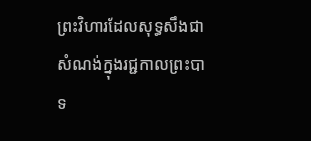ព្រះវិហារដែលសុទ្ធសឹងជាសំណង់ក្នុងរជ្ជកាលព្រះបាទ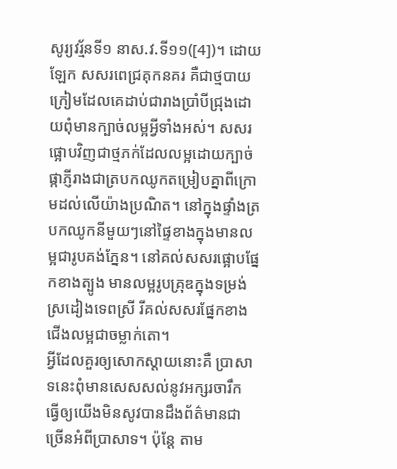សូរ្យវរ្ម័នទី១ នាស.វ.ទី១១([4])។ ដោយឡែក សសរពេជ្រគុកនគរ គឺជាថ្មបាយក្រៀមដែលគេដាប់ជារាងប្រាំបីជ្រុងដោយពុំមានក្បាច់លម្អអ្វីទាំងអស់។ សសរផ្អោបវិញជាថ្មភក់ដែលលម្អដោយក្បាច់ផ្កាភ្ញីរាងជាត្របកឈូកតម្រៀបគ្នាពីក្រោមដល់លើយ៉ាងប្រណិត។ នៅក្នុងផ្ទាំងត្របកឈូកនីមួយៗនៅផ្ទៃខាងក្នុងមានលម្អជារូបគង់ភ្នែន។ នៅគល់សសរផ្អោបផ្នែកខាងត្បូង មានលម្អរូបគ្រុឌក្នុងទម្រង់ស្រដៀងទេពស្រី រីគល់សសរផ្នែកខាងជើងលម្អជាចម្លាក់តោ។
អ្វីដែលគួរឲ្យសោកស្តាយនោះគឺ ប្រាសាទនេះពុំមានសេសសល់នូវអក្សរចារឹក ធ្វើឲ្យយើងមិនសូវបានដឹងព័ត៌មានជាច្រើនអំពីប្រាសាទ។ ប៉ុន្តែ តាម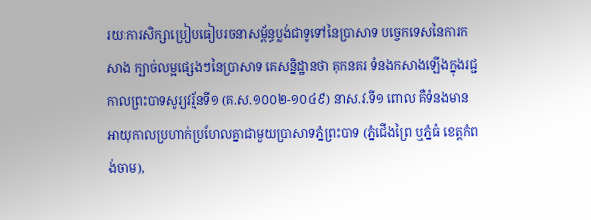រយៈការសិក្សាប្រៀបធៀបរចនាសម្ព័ន្ធប្លង់ជាទូទៅនៃប្រាសាទ បច្ចេកទេសនៃការកសាង ក្បាច់លម្អផ្សេងៗនៃប្រាសាទ គេសន្និដ្ឋានថា គុកនគរ ទំនងកសាងឡើងក្នុងរជ្ជកាលព្រះបាទសូរ្យវរ្ម័នទី១ (គ.ស.១០០២-១០៤៩) នាស.វ.ទី១ ពោល គឺទំនងមានអាយុកាលប្រហាក់ប្រហែលគ្នាជាមួយប្រាសាទភ្នំព្រះបាទ (ភ្នំជើងព្រៃ ឬភ្នំធំ ខេត្តកំពង់ចាម),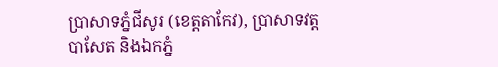ប្រាសាទភ្នំជីសូរ (ខេត្តតាកែវ), ប្រាសាទវត្តបាសែត និងឯកភ្នំ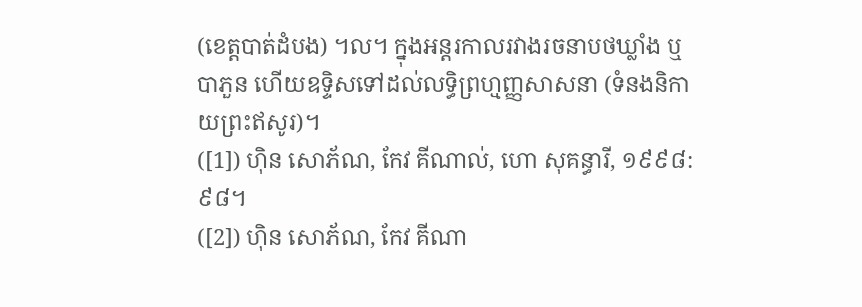(ខេត្តបាត់ដំបង) ។ល។ ក្នុងអន្តរកាលរវាងរចនាបថឃ្លាំង ឬបាភួន ហើយឧទ្ទិសទៅដល់លទ្ធិព្រហ្មញ្ញសាសនា (ទំនងនិកាយព្រះឥសូរ)។
([1]) ហ៊ិន សោភ័ណ, កែវ គីណាល់, ហោ សុគន្ធារី, ១៩៩៨: ៩៨។
([2]) ហ៊ិន សោភ័ណ, កែវ គីណា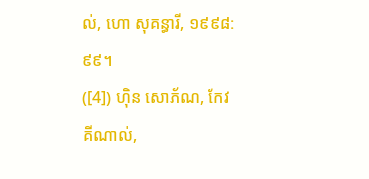ល់, ហោ សុគន្ធារី, ១៩៩៨: ៩៩។
([4]) ហ៊ិន សោភ័ណ, កែវ គីណាល់,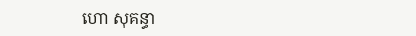ហោ សុគន្ធា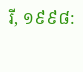រី, ១៩៩៨: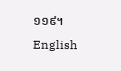១១៩។
English